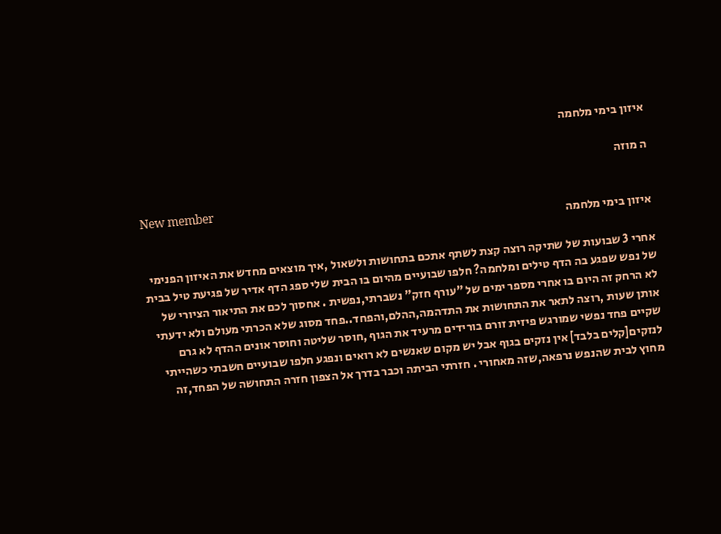איזון בימי מלחמה

ה מוזה

New member
איזון בימי מלחמה

אחרי 3 שבועות של שתיקה רוצה קצת לשתף אתכם בתחושות ולשאול ,איך מוצאים מחדש את האיזון הפנימי של נפש שפגע בה הדף טילים ומלחמה? חלפו שבועיים מהיום בו הבית שלי ספג הדף אדיר של פגיעת טיל בבית לא הרחק זה היום בו אחרי מספר ימים של "עורף חזק" נשברתי,נפשית . אחסוך לכם את התיאור הציורי של אותן שעות ,רוצה לתאר את התחושות את התדהמה,ההלם,והפחד..פחד מסוג שלא הכרתי מעולם ולא ידעתי שקיים פחד נפשי שמורגש פיזית זורם בורידים מרעיד את הגוף ,חוסר שליטה וחוסר אונים ההדף לא גרם לנזקים[קלים בלבד] אין נזקים בגוף אבל יש מקום שאנשים לא רואים ונפגע חלפו שבועיים חשבתי כשהייתי מחוץ לבית שהנפש נרפאה,שזה מאחורי . חזרתי הביתה וכבר בדרך אל הצפון חזרה התחושה של הפחד,זה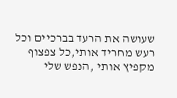שעושה את הרעד בברכיים וכל רעש מחריד אותי,כל צפצוף מקפיץ אותי ,הנפש שלי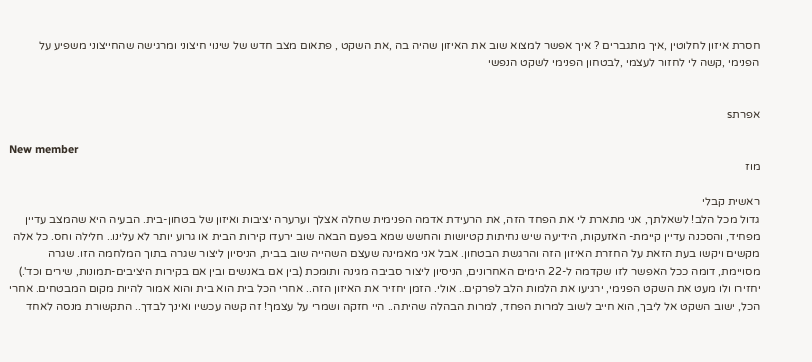חסרת איזון לחלוטין ,איך מתגברים ? איך אפשר למצוא שוב את האיזון שהיה בה ,את השקט , פתאום מצב חדש של שינוי חיצוני ומרגישה שהחייצוני משפיע על הפנימי ,קשה לי לחזור לעצמי ,לבטחון הפנימי לשקט הנפשי


אפרתs

New member
מוז

ראשית קבלי
גדול מכל הלב! לשאלתך, אני מתארת לי את הפחד הזה, את הרעידת אדמה הפנימית שחלה אצלך וערערה יציבות ואיזון של בטחון-בית. הבעיה היא שהמצב עדיין מפחיד, והסכנה עדיין קיימת- האזעקות, הידיעה שיש נחיתות קטיושות והחשש שמא בפעם הבאה שוב ירעדו קירות הבית או גרוע יותר לא עלינו.. חלילה וחס. כל אלה מקשים ויקשו בעת הזאת על החזרת האיזון הזה והרגשת הבטחון. אבל אני מאמינה שעצם השהייה שוב בבית, הניסיון ליצור שגרה בתוך המלחמה הזו. שגרה מסויימת, דומה ככל האפשר לזו שקדמה ל-22 הימים האחרונים, הניסיון ליצור סביבה מגינה ותומכת (בין אם באנשים ובין אם בקירות היציבים-תמונות, שירים וכד'.) יחזירו ולו מעט את השקט הפנימי, ירגיעו את הלמות הלב לפרקים.. אולי. הזמן יחזיר את האיזון הזה.. אחרי הכל בית הוא בית והוא אמור להיות מקום המבטחים. אחרי הכל, ישוב השקט אל ליבך, הוא חייב לשוב למרות הפחד, למרות הבהלה שהיתה.. היי חזקה ושמרי על עצמך! זה קשה עכשיו ואינך לבדך.. התקשורת מנסה לאחד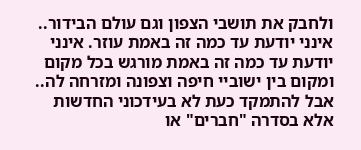ולחבק את תושבי הצפון וגם עולם הבידור.. אינני יודעת עד כמה זה באמת עוזר. אינני יודעת עד כמה זה באמת מורגש בכל מקום ומקום בין ישוביי חיפה וצפונה ומזרחה לה.. אבל להתמקד כעת לא בעידכוני החדשות אלא בסדרה "חברים" או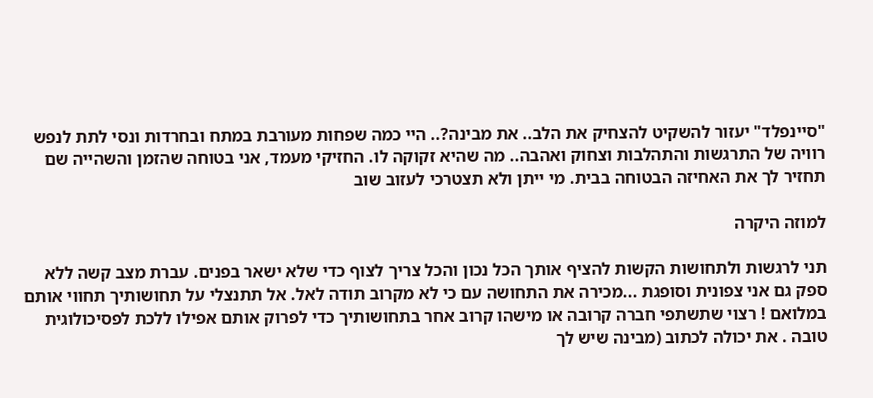"סיינפלד" יעזור להשקיט להצחיק את הלב.. את מבינה?.. היי כמה שפחות מעורבת במתח ובחרדות ונסי לתת לנפש רוויה של התרגשות והתהלבות וצחוק ואהבה.. מה שהיא זקוקה לו. החזיקי מעמד, אני בטוחה שהזמן והשהייה שם תחזיר לך את האחיזה הבטוחה בבית. מי ייתן ולא תצטרכי לעזוב שוב

למוזה היקרה

תני לרגשות ולתחושות הקשות להציף אותך הכל נכון והכל צריך לצוף כדי שלא ישאר בפנים. עברת מצב קשה ללא ספק גם אני צפונית וסופגת ...מכירה את התחושה עם כי לא מקרוב תודה לאל. אל תתנצלי על תחושותיך תחווי אותם במלואם ! רצוי שתשתפי חברה קרובה או מישהו קרוב אחר בתחושותיך כדי לפרוק אותם אפילו ללכת לפסיכולוגית טובה . את יכולה לכתוב (מבינה שיש לך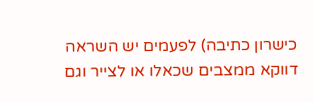כישרון כתיבה) לפעמים יש השראה דווקא ממצבים שכאלו או לצייר וגם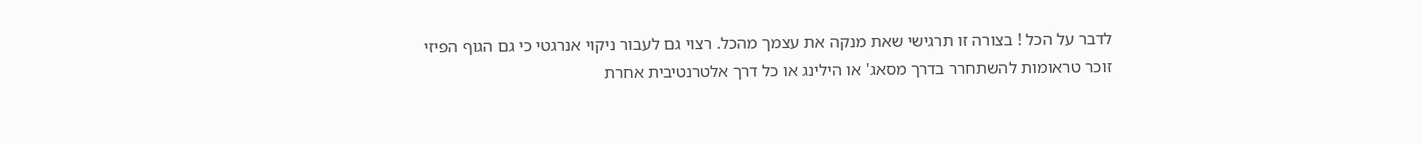לדבר על הכל ! בצורה זו תרגישי שאת מנקה את עצמך מהכל. רצוי גם לעבור ניקוי אנרגטי כי גם הגוף הפיזי זוכר טראומות להשתחרר בדרך מסאג' או הילינג או כל דרך אלטרנטיבית אחרת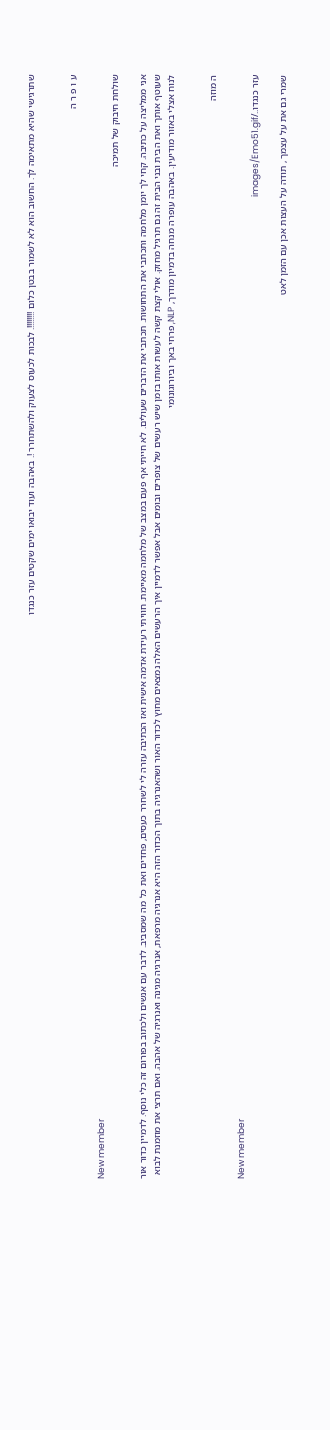שתרגישי שהיא מתאימה לך. החשוב הוא לא לשמור בבטן כלום !!!!!!!!. לבכות לכעוס לצעוק ולהשתחרר !. באהבה ועוד יבואו ימים שקטים עזר כנגדו


ע ו פ ר ה

New member
שולחת חיבוק של תמיכה

אני ממליצה על כתיבה. קחי לך יומן מלחמה ותכתבי את התחושות. תכתבי את הדברים שעולים. לא חייתי אף פעם במצב של מלחמה מאיימת. חוויתי רעידת אדמה אישית ואז הכתיבה עזרה לי לשחרר כעסים, פחדים ואת כל מה שמסביב. לדבר עם אנשים ולכתוב בפורום זה כלי נוסף. לדמיין כדור אור שעוטף אותך ואת הבית ובני הבית זה גם תרגיל מחזק. אולי קצת קשה לעשות אותו בזמן שיש רעשים של צופרים ובומים אבל אפשר לדמיין איך הרעשים האלה נמצאים מחוץ לכדור האור ושהאנרגיה בתוך הכדור הזה היא אנרגיה מרפאת, אנרגיה מגינה ואנרגיה של אהבה. ואם תרצי את מוזמנת לבוא לנוח אצלי באזור מודיעין. באהבה עופרה מנחה בדמיון מודרך, NLP, פרחי באך וביורוגונומי


ה מוזה

New member
עזר כנגדו../images/Emo51.gif

שמרי גם את על עצמך , תודה על העצות אכן עם הזמן לאט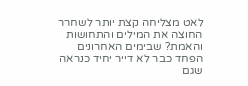לאט מצליחה קצת יותר לשחרר החוצה את המילים והתחושות והאמת? שבימים האחרונים הפחד כבר לא דייר יחיד כנראה שגם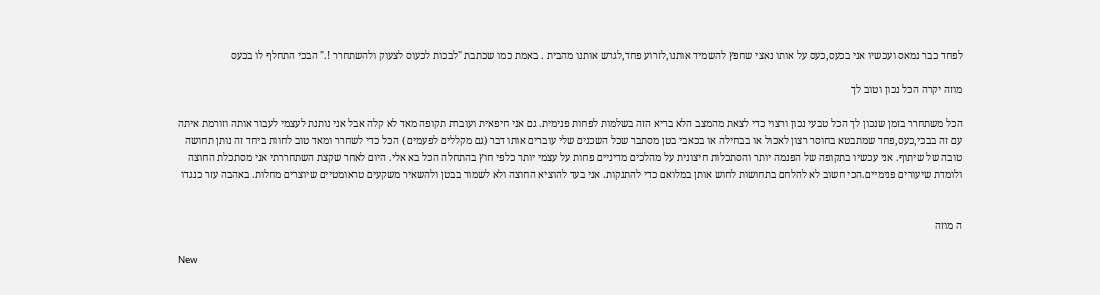לפחד כבר נמאס ועכשיו אני בכעס,כעס על אותו נאצי שחפץ להשמיד אותנו,לזרוע פחד,לגרש אותנו מהבית . באמת כמו שכתבת "לבכות לכעוס לצעוק ולהשתחרר !." הבכי התחלף לו בכעס

מוזה יקרה הכל נכון וטוב לך

הכל משתחרר בזמן שנכון לך הכל טבעי נכון ורצוי כדי לצאת מהמצב הלא בריא הזה בשלמות לפחות פנימית. גם אני חיפאית ועוברת תקופה מאד לא קלה אבל אני נותנת לעצמי לעבור אותה וזורמת איתה עם זה בבכי,כעס,פחד שמתבטא בחוסר רצון לאכול או בבחילה או בכאבי בטן מסתבר שכל השכנים שלי עוברים אותו דבר (גם מקללים לפעמים ) הכל כדי לשחרר ומאד טוב לחוות ביחד זה נותן תחושה טובה של שיתוף. אני עכשיו בתקופה של הפנמה יותר והסתכלות חיצונית על מהלכים מדיניים פחות על עצמי יותר כלפי חוץ בהתחלה הכל בא אלי. היום לאחר שקצת השתחררתי אני מסתכלת החוצה ולומדת שיעורים פנימיים.הכי חשוב לא להלחם בתחושות לחוש אותן במלואם כדי להתנקות. אני בעד להוציא החוצה ולא לשמור בבטן ולהשאיר משקעים טראומטיים שיוצרים מחלות. באהבה עזר כנגדו


ה מוזה

New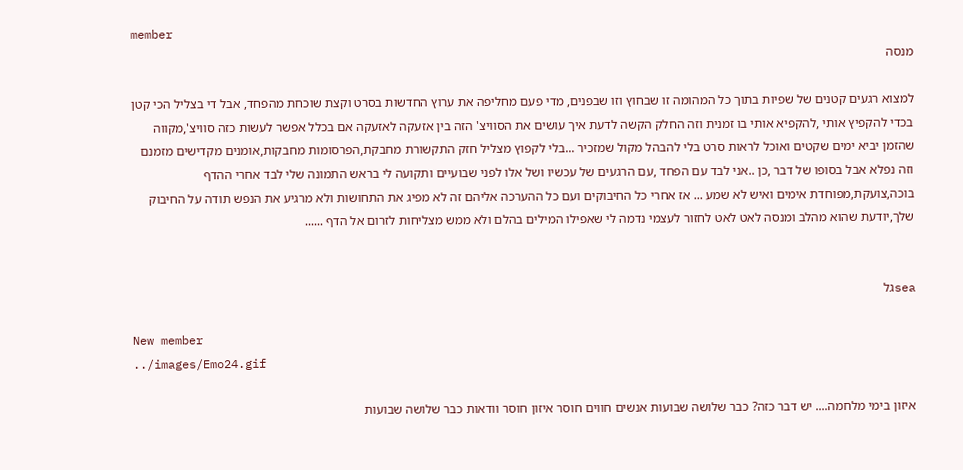member
מנסה

למצוא רגעים קטנים של שפיות בתוך כל המהומה זו שבחוץ וזו שבפנים, מדי פעם מחליפה את ערוץ החדשות בסרט וקצת שוכחת מהפחד, אבל די בצליל הכי קטן בכדי להקפיץ אותי ,להקפיא אותי בו זמנית וזה החלק הקשה לדעת איך עושים את הסוויצ' הזה בין אזעקה לאזעקה אם בכלל אפשר לעשות כזה סוויצ',מקווה שהזמן יביא ימים שקטים ואוכל לראות סרט בלי להבהל מקול שמזכיר ...בלי לקפוץ מצליל חזק התקשורת מחבקת,הפרסומות מחבקות,אומנים מקדישים מזמנם וזה נפלא אבל בסופו של דבר ,כן ..אני לבד עם הפחד ,עם הרגעים של עכשיו ושל אלו לפני שבועיים ותקועה לי בראש התמונה שלי לבד אחרי ההדף בוכה,צועקת,מפוחדת אימים ואיש לא שמע ... אז אחרי כל החיבוקים ועם כל ההערכה אליהם זה לא מפיג את התחושות ולא מרגיע את הנפש תודה על החיבוק שלך,יודעת שהוא מהלב ומנסה לאט לאט לחזור לעצמי נדמה לי שאפילו המילים בהלם ולא ממש מצליחות לזרום אל הדף ......


seaגל

New member
../images/Emo24.gif

איזון בימי מלחמה.... יש דבר כזה? כבר שלושה שבועות אנשים חווים חוסר איזון חוסר וודאות כבר שלושה שבועות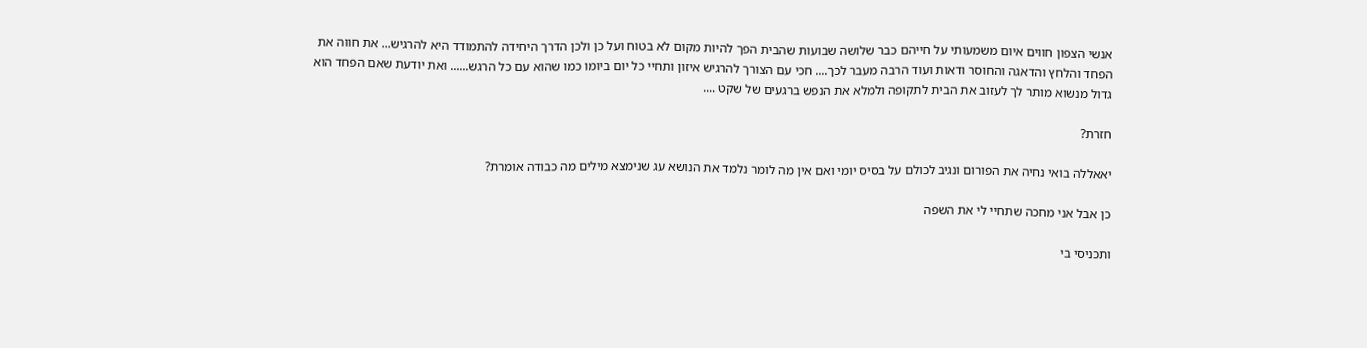אנשי הצפון חווים איום משמעותי על חייהם כבר שלושה שבועות שהבית הפך להיות מקום לא בטוח ועל כן ולכן הדרך היחידה להתמודד היא להרגיש... את חווה את הפחד והלחץ והדאגה והחוסר ודאות ועוד הרבה מעבר לכך.... חכי עם הצורך להרגיש איזון ותחיי כל יום ביומו כמו שהוא עם כל הרגש...... ואת יודעת שאם הפחד הוא גדול מנשוא מותר לך לעזוב את הבית לתקופה ולמלא את הנפש ברגעים של שקט ....

חזרת?

יאאללה בואי נחיה את הפורום ונגיב לכולם על בסיס יומי ואם אין מה לומר נלמד את הנושא עג שנימצא מילים מה כבודה אומרת?

כן אבל אני מחכה שתחיי לי את השפה

ותכניסי בי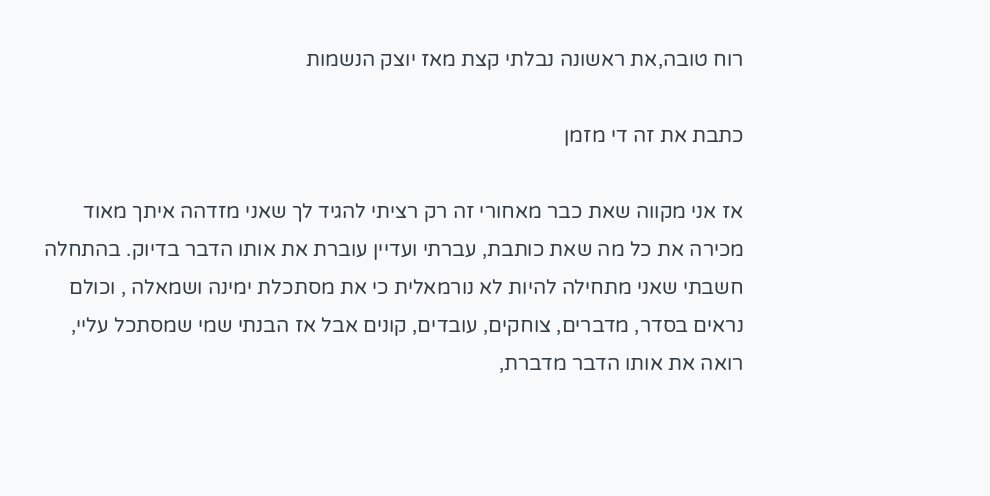רוח טובה,את ראשונה נבלתי קצת מאז יוצק הנשמות

כתבת את זה די מזמן

אז אני מקווה שאת כבר מאחורי זה רק רציתי להגיד לך שאני מזדהה איתך מאוד מכירה את כל מה שאת כותבת, עברתי ועדיין עוברת את אותו הדבר בדיוק. בהתחלה חשבתי שאני מתחילה להיות לא נורמאלית כי את מסתכלת ימינה ושמאלה , וכולם נראים בסדר, מדברים, צוחקים, עובדים, קונים אבל אז הבנתי שמי שמסתכל עליי, רואה את אותו הדבר מדברת,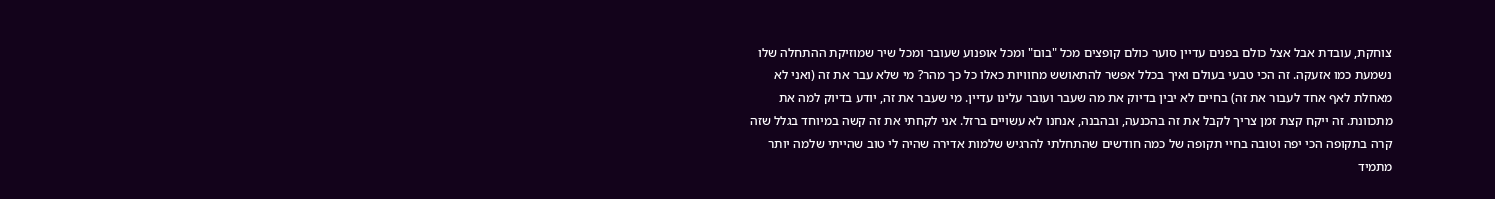צוחקת, עובדת אבל אצל כולם בפנים עדיין סוער כולם קופצים מכל "בום" ומכל אופנוע שעובר ומכל שיר שמוזיקת ההתחלה שלו נשמעת כמו אזעקה. זה הכי טבעי בעולם ואיך בכלל אפשר להתאושש מחוויות כאלו כל כך מהר? מי שלא עבר את זה (ואני לא מאחלת לאף אחד לעבור את זה) בחיים לא יבין בדיוק את מה שעבר ועובר עלינו עדיין. מי שעבר את זה, יודע בדיוק למה את מתכוונת. זה ייקח קצת זמן צריך לקבל את זה בהכנעה, ובהבנה, אנחנו לא עשויים ברזל. אני לקחתי את זה קשה במיוחד בגלל שזה קרה בתקופה הכי יפה וטובה בחיי תקופה של כמה חודשים שהתחלתי להרגיש שלמות אדירה שהיה לי טוב שהייתי שלמה יותר מתמיד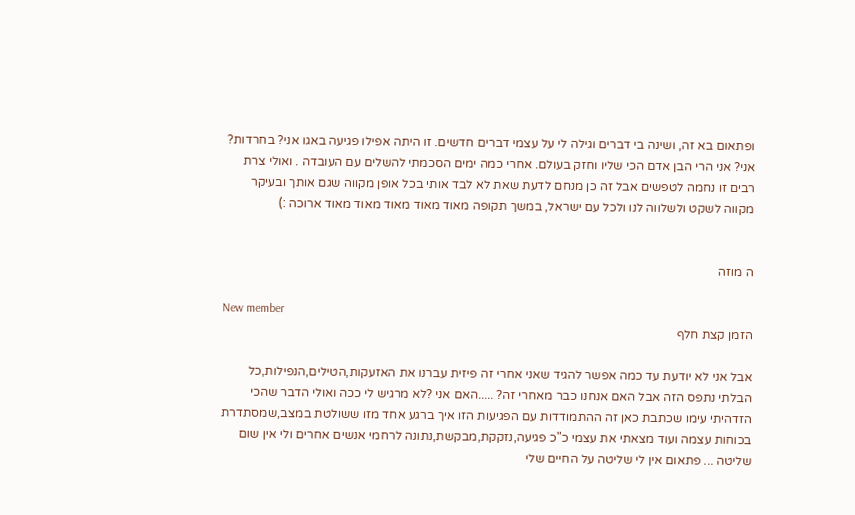ופתאום בא זה, ושינה בי דברים וגילה לי על עצמי דברים חדשים. זו היתה אפילו פגיעה באגו אני? בחרדות? אני? אני הרי הבן אדם הכי שליו וחזק בעולם. אחרי כמה ימים הסכמתי להשלים עם העובדה . ואולי צרת רבים זו נחמה לטפשים אבל זה כן מנחם לדעת שאת לא לבד אותי בכל אופן מקווה שגם אותך ובעיקר מקווה לשקט ולשלווה לנו ולכל עם ישראל, במשך תקופה מאוד מאוד מאוד מאוד מאוד ארוכה :)


ה מוזה

New member
הזמן קצת חלף

אבל אני לא יודעת עד כמה אפשר להגיד שאני אחרי זה פיזית עברנו את האזעקות,הטילים,הנפילות,כל הבלתי נתפס הזה אבל האם אנחנו כבר מאחרי זה? .....האם אני ?לא מרגיש לי ככה ואולי הדבר שהכי הזדהיתי עימו שכתבת כאן זה ההתמודדות עם הפגיעות הזו איך ברגע אחד מזו ששולטת במצב,שמסתדרת בכוחות עצמה ועוד מצאתי את עצמי כ"כ פגיעה,נזקקת,מבקשת,נתונה לרחמי אנשים אחרים ולי אין שום שליטה ... פתאום אין לי שליטה על החיים שלי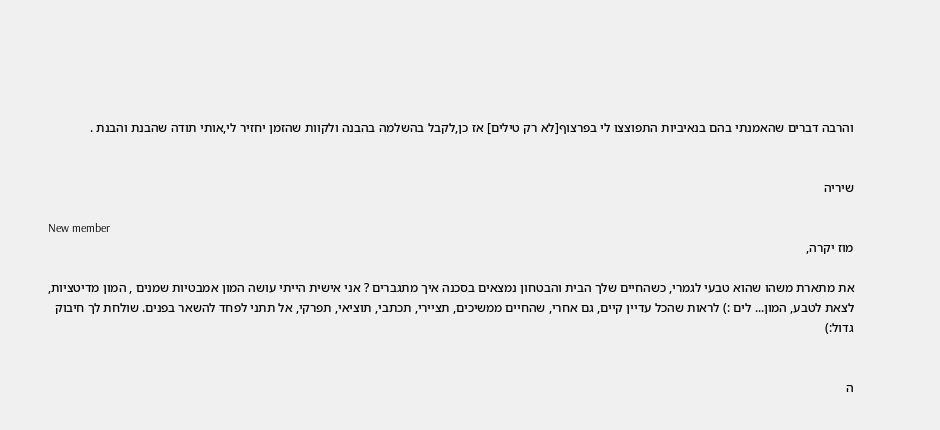והרבה דברים שהאמנתי בהם בנאיביות התפוצצו לי בפרצוף[לא רק טילים] אז כן,לקבל בהשלמה בהבנה ולקוות שהזמן יחזיר לי,אותי תודה שהבנת והבנת .


שיריה

New member
מוז יקרה,

את מתארת משהו שהוא טבעי לגמרי, כשהחיים שלך הבית והבטחון נמצאים בסכנה איך מתגברים ? אני אישית הייתי עושה המון אמבטיות שמנים , המון מדיטציות, לצאת לטבע, המון... לים :) לראות שהכל עדיין קיים, גם אחרי, שהחיים ממשיכים, תציירי, תכתבי, תוציאי, תפרקי, אל תתני לפחד להשאר בפנים. שולחת לך חיבוק גדול:)


ה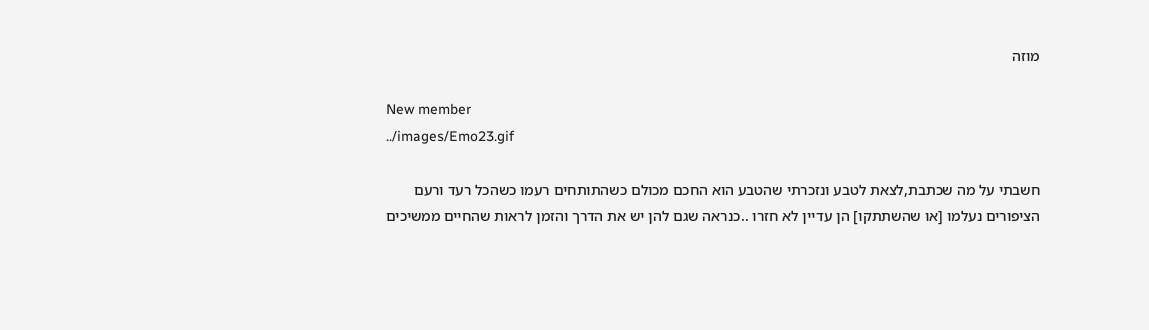מוזה

New member
../images/Emo23.gif

חשבתי על מה שכתבת,לצאת לטבע ונזכרתי שהטבע הוא החכם מכולם כשהתותחים רעמו כשהכל רעד ורעם הציפורים נעלמו [או שהשתתקו] הן עדיין לא חזרו ..כנראה שגם להן יש את הדרך והזמן לראות שהחיים ממשיכים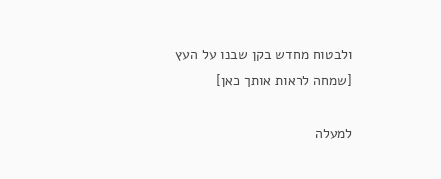ולבטוח מחדש בקן שבנו על העץ [שמחה לראות אותך כאן]

למעלה